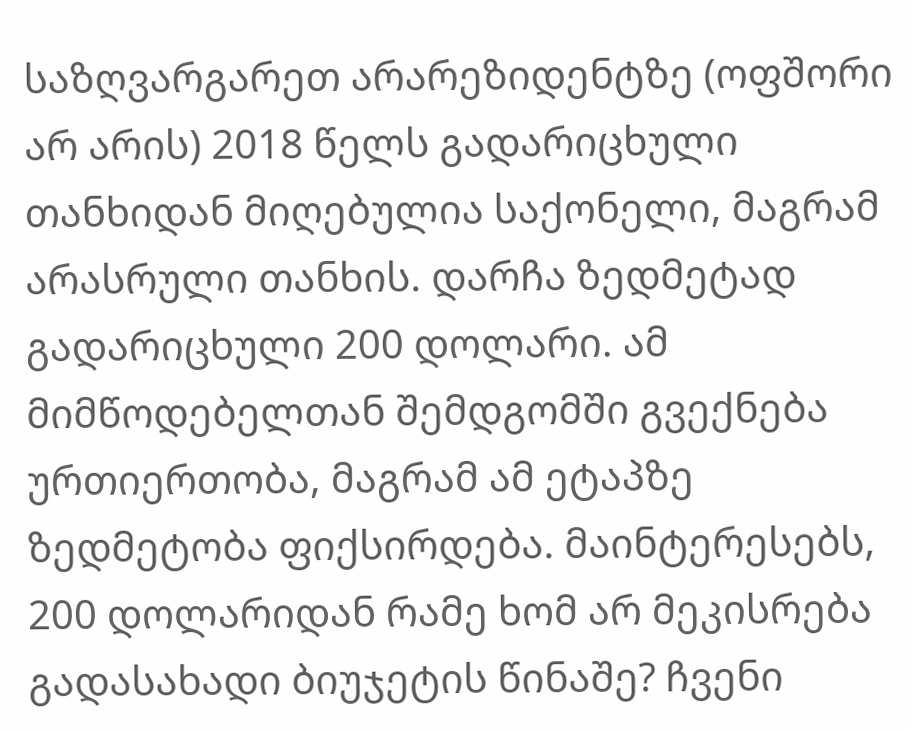საზღვარგარეთ არარეზიდენტზე (ოფშორი არ არის) 2018 წელს გადარიცხული თანხიდან მიღებულია საქონელი, მაგრამ არასრული თანხის. დარჩა ზედმეტად გადარიცხული 200 დოლარი. ამ მიმწოდებელთან შემდგომში გვექნება ურთიერთობა, მაგრამ ამ ეტაპზე ზედმეტობა ფიქსირდება. მაინტერესებს, 200 დოლარიდან რამე ხომ არ მეკისრება გადასახადი ბიუჯეტის წინაშე? ჩვენი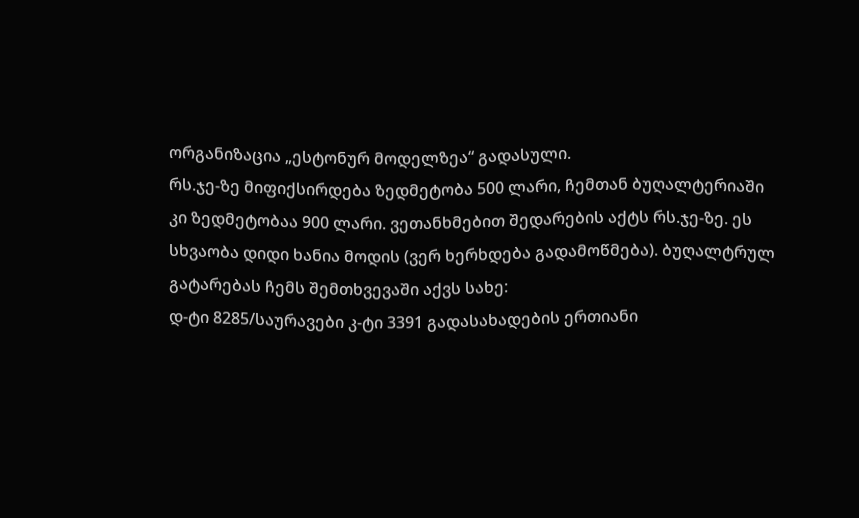ორგანიზაცია „ესტონურ მოდელზეა“ გადასული.
რს.ჯე-ზე მიფიქსირდება ზედმეტობა 500 ლარი, ჩემთან ბუღალტერიაში კი ზედმეტობაა 900 ლარი. ვეთანხმებით შედარების აქტს რს.ჯე-ზე. ეს სხვაობა დიდი ხანია მოდის (ვერ ხერხდება გადამოწმება). ბუღალტრულ გატარებას ჩემს შემთხვევაში აქვს სახე:
დ-ტი 8285/საურავები კ-ტი 3391 გადასახადების ერთიანი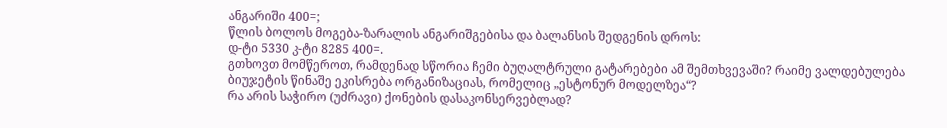ანგარიში 400=;
წლის ბოლოს მოგება-ზარალის ანგარიშგებისა და ბალანსის შედგენის დროს:
დ-ტი 5330 კ-ტი 8285 400=.
გთხოვთ მომწეროთ, რამდენად სწორია ჩემი ბუღალტრული გატარებები ამ შემთხვევაში? რაიმე ვალდებულება ბიუჯეტის წინაშე ეკისრება ორგანიზაციას, რომელიც „ესტონურ მოდელზეა“?
რა არის საჭირო (უძრავი) ქონების დასაკონსერვებლად?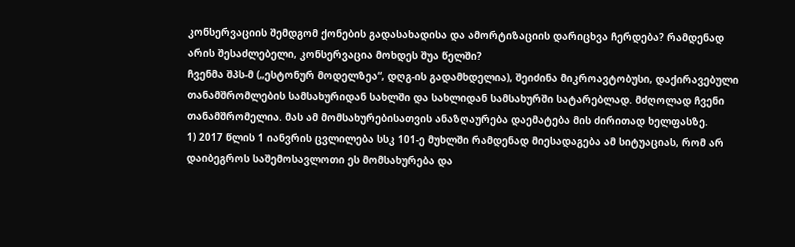კონსერვაციის შემდგომ ქონების გადასახადისა და ამორტიზაციის დარიცხვა ჩერდება? რამდენად არის შესაძლებელი, კონსერვაცია მოხდეს შუა წელში?
ჩვენმა შპს-მ („ესტონურ მოდელზეა“, დღგ-ის გადამხდელია), შეიძინა მიკროავტობუსი, დაქირავებული თანამშრომლების სამსახურიდან სახლში და სახლიდან სამსახურში სატარებლად. მძღოლად ჩვენი თანამშრომელია. მას ამ მომსახურებისათვის ანაზღაურება დაემატება მის ძირითად ხელფასზე.
1) 2017 წლის 1 იანვრის ცვლილება სსკ 101-ე მუხლში რამდენად მიესადაგება ამ სიტუაციას, რომ არ დაიბეგროს საშემოსავლოთი ეს მომსახურება და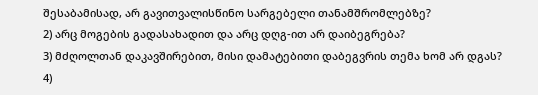შესაბამისად, არ გავითვალისწინო სარგებელი თანამშრომლებზე?
2) არც მოგების გადასახადით და არც დღგ-ით არ დაიბეგრება?
3) მძღოლთან დაკავშირებით, მისი დამატებითი დაბეგვრის თემა ხომ არ დგას?
4)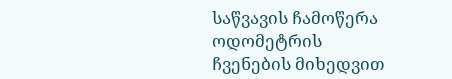საწვავის ჩამოწერა ოდომეტრის ჩვენების მიხედვით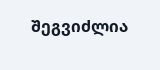შეგვიძლია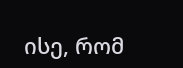ისე, რომ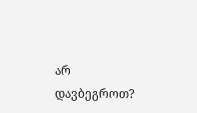არ დავბეგროთ?